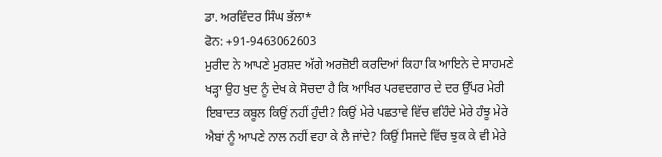ਡਾ. ਅਰਵਿੰਦਰ ਸਿੰਘ ਭੱਲਾ*
ਫੋਨ: +91-9463062603
ਮੁਰੀਦ ਨੇ ਆਪਣੇ ਮੁਰਸ਼ਦ ਅੱਗੇ ਅਰਜ਼ੋਈ ਕਰਦਿਆਂ ਕਿਹਾ ਕਿ ਆਇਨੇ ਦੇ ਸਾਹਮਣੇ ਖੜ੍ਹਾ ਉਹ ਖੁਦ ਨੂੰ ਦੇਖ ਕੇ ਸੋਚਦਾ ਹੈ ਕਿ ਆਖਿਰ ਪਰਵਦਗਾਰ ਦੇ ਦਰ ਉੱਪਰ ਮੇਰੀ ਇਬਾਦਤ ਕਬੂਲ ਕਿਉਂ ਨਹੀਂ ਹੁੰਦੀ? ਕਿਉਂ ਮੇਰੇ ਪਛਤਾਵੇ ਵਿੱਚ ਵਹਿੰਦੇ ਮੇਰੇ ਹੰਝੂ ਮੇਰੇ ਐਬਾਂ ਨੂੰ ਆਪਣੇ ਨਾਲ ਨਹੀਂ ਵਹਾ ਕੇ ਲੈ ਜਾਂਦੇ? ਕਿਉਂ ਸਿਜਦੇ ਵਿੱਚ ਝੁਕ ਕੇ ਵੀ ਮੇਰੇ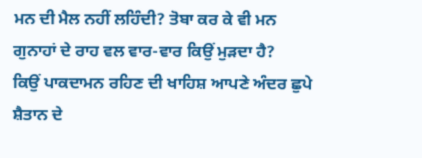ਮਨ ਦੀ ਮੈਲ ਨਹੀਂ ਲਹਿੰਦੀ? ਤੋਬਾ ਕਰ ਕੇ ਵੀ ਮਨ ਗੁਨਾਹਾਂ ਦੇ ਰਾਹ ਵਲ ਵਾਰ-ਵਾਰ ਕਿਉਂ ਮੁੜਦਾ ਹੈ?
ਕਿਉਂ ਪਾਕਦਾਮਨ ਰਹਿਣ ਦੀ ਖਾਹਿਸ਼ ਆਪਣੇ ਅੰਦਰ ਛੁਪੇ ਸ਼ੈਤਾਨ ਦੇ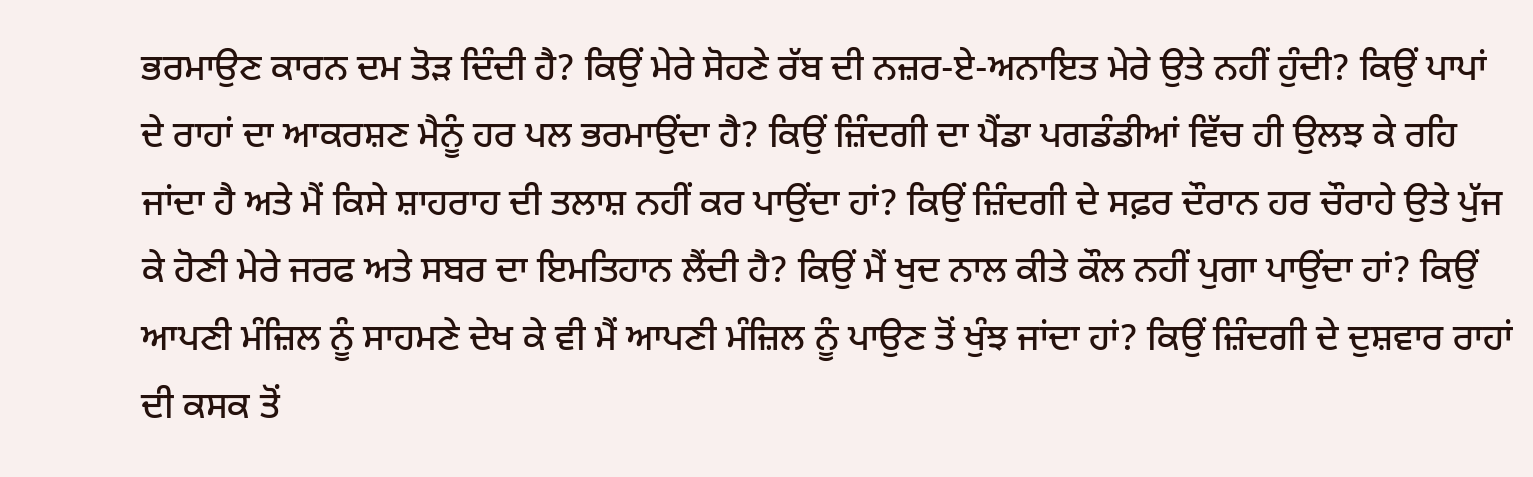ਭਰਮਾਉਣ ਕਾਰਨ ਦਮ ਤੋੜ ਦਿੰਦੀ ਹੈ? ਕਿਉਂ ਮੇਰੇ ਸੋਹਣੇ ਰੱਬ ਦੀ ਨਜ਼ਰ-ਏ-ਅਨਾਇਤ ਮੇਰੇ ਉਤੇ ਨਹੀਂ ਹੁੰਦੀ? ਕਿਉਂ ਪਾਪਾਂ ਦੇ ਰਾਹਾਂ ਦਾ ਆਕਰਸ਼ਣ ਮੈਨੂੰ ਹਰ ਪਲ ਭਰਮਾਉਂਦਾ ਹੈ? ਕਿਉਂ ਜ਼ਿੰਦਗੀ ਦਾ ਪੈਂਡਾ ਪਗਡੰਡੀਆਂ ਵਿੱਚ ਹੀ ਉਲਝ ਕੇ ਰਹਿ ਜਾਂਦਾ ਹੈ ਅਤੇ ਮੈਂ ਕਿਸੇ ਸ਼ਾਹਰਾਹ ਦੀ ਤਲਾਸ਼ ਨਹੀਂ ਕਰ ਪਾਉਂਦਾ ਹਾਂ? ਕਿਉਂ ਜ਼ਿੰਦਗੀ ਦੇ ਸਫ਼ਰ ਦੌਰਾਨ ਹਰ ਚੌਰਾਹੇ ਉਤੇ ਪੁੱਜ ਕੇ ਹੋਣੀ ਮੇਰੇ ਜਰਫ ਅਤੇ ਸਬਰ ਦਾ ਇਮਤਿਹਾਨ ਲੈਂਦੀ ਹੈ? ਕਿਉਂ ਮੈਂ ਖੁਦ ਨਾਲ ਕੀਤੇ ਕੌਲ ਨਹੀਂ ਪੁਗਾ ਪਾਉਂਦਾ ਹਾਂ? ਕਿਉਂ ਆਪਣੀ ਮੰਜ਼ਿਲ ਨੂੰ ਸਾਹਮਣੇ ਦੇਖ ਕੇ ਵੀ ਮੈਂ ਆਪਣੀ ਮੰਜ਼ਿਲ ਨੂੰ ਪਾਉਣ ਤੋਂ ਖੁੰਝ ਜਾਂਦਾ ਹਾਂ? ਕਿਉਂ ਜ਼ਿੰਦਗੀ ਦੇ ਦੁਸ਼ਵਾਰ ਰਾਹਾਂ ਦੀ ਕਸਕ ਤੋਂ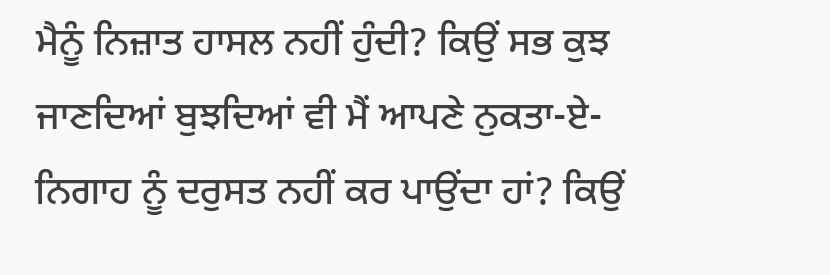ਮੈਨੂੰ ਨਿਜ਼ਾਤ ਹਾਸਲ ਨਹੀਂ ਹੁੰਦੀ? ਕਿਉਂ ਸਭ ਕੁਝ ਜਾਣਦਿਆਂ ਬੁਝਦਿਆਂ ਵੀ ਮੈਂ ਆਪਣੇ ਨੁਕਤਾ-ਏ-ਨਿਗਾਹ ਨੂੰ ਦਰੁਸਤ ਨਹੀਂ ਕਰ ਪਾਉਂਦਾ ਹਾਂ? ਕਿਉਂ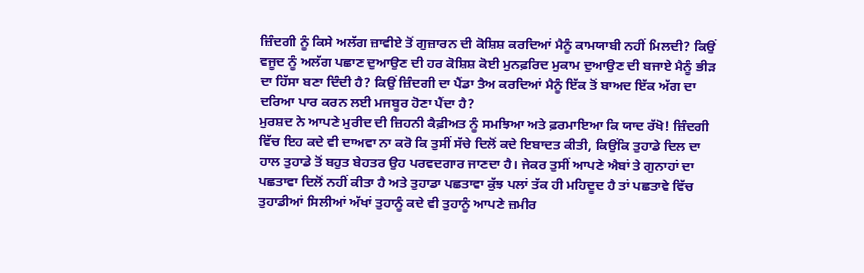ਜ਼ਿੰਦਗੀ ਨੂੰ ਕਿਸੇ ਅਲੱਗ ਜ਼ਾਵੀਏ ਤੋਂ ਗੁਜ਼ਾਰਨ ਦੀ ਕੋਸ਼ਿਸ਼ ਕਰਦਿਆਂ ਮੈਨੂੰ ਕਾਮਯਾਬੀ ਨਹੀਂ ਮਿਲਦੀ? ਕਿਉਂ ਵਜੂਦ ਨੂੰ ਅਲੱਗ ਪਛਾਣ ਦੁਆਉਣ ਦੀ ਹਰ ਕੋਸ਼ਿਸ਼ ਕੋਈ ਮੁਨਫ਼ਰਿਦ ਮੁਕਾਮ ਦੁਆਉਣ ਦੀ ਬਜਾਏ ਮੈਨੂੰ ਭੀੜ ਦਾ ਹਿੱਸਾ ਬਣਾ ਦਿੰਦੀ ਹੈ? ਕਿਉਂ ਜ਼ਿੰਦਗੀ ਦਾ ਪੈਂਡਾ ਤੈਅ ਕਰਦਿਆਂ ਮੈਨੂੰ ਇੱਕ ਤੋਂ ਬਾਅਦ ਇੱਕ ਅੱਗ ਦਾ ਦਰਿਆ ਪਾਰ ਕਰਨ ਲਈ ਮਜਬੂਰ ਹੋਣਾ ਪੈਂਦਾ ਹੈ?
ਮੁਰਸ਼ਦ ਨੇ ਆਪਣੇ ਮੁਰੀਦ ਦੀ ਜ਼ਿਹਨੀ ਕੈਫ਼ੀਅਤ ਨੂੰ ਸਮਝਿਆ ਅਤੇ ਫ਼ਰਮਾਇਆ ਕਿ ਯਾਦ ਰੱਖੋ! ਜ਼ਿੰਦਗੀ ਵਿੱਚ ਇਹ ਕਦੇ ਵੀ ਦਾਅਵਾ ਨਾ ਕਰੋ ਕਿ ਤੁਸੀਂ ਸੱਚੇ ਦਿਲੋਂ ਕਦੇ ਇਬਾਦਤ ਕੀਤੀ, ਕਿਉਂਕਿ ਤੁਹਾਡੇ ਦਿਲ ਦਾ ਹਾਲ ਤੁਹਾਡੇ ਤੋਂ ਬਹੁਤ ਬੇਹਤਰ ਉਹ ਪਰਵਦਗਾਰ ਜਾਣਦਾ ਹੈ। ਜੇਕਰ ਤੁਸੀਂ ਆਪਣੇ ਐਬਾਂ ਤੇ ਗੁਨਾਹਾਂ ਦਾ ਪਛਤਾਵਾ ਦਿਲੋਂ ਨਹੀਂ ਕੀਤਾ ਹੈ ਅਤੇ ਤੁਹਾਡਾ ਪਛਤਾਵਾ ਕੁੱਝ ਪਲਾਂ ਤੱਕ ਹੀ ਮਹਿਦੂਦ ਹੈ ਤਾਂ ਪਛਤਾਵੇ ਵਿੱਚ ਤੁਹਾਡੀਆਂ ਸਿਲੀਆਂ ਅੱਖਾਂ ਤੁਹਾਨੂੰ ਕਦੇ ਵੀ ਤੁਹਾਨੂੰ ਆਪਣੇ ਜ਼ਮੀਰ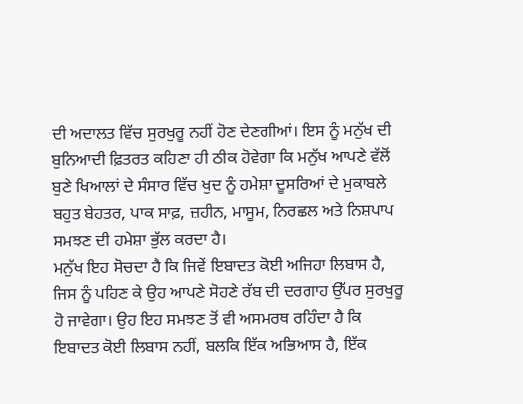ਦੀ ਅਦਾਲਤ ਵਿੱਚ ਸੁਰਖੁਰੂ ਨਹੀਂ ਹੋਣ ਦੇਣਗੀਆਂ। ਇਸ ਨੂੰ ਮਨੁੱਖ ਦੀ ਬੁਨਿਆਦੀ ਫ਼ਿਤਰਤ ਕਹਿਣਾ ਹੀ ਠੀਕ ਹੋਵੇਗਾ ਕਿ ਮਨੁੱਖ ਆਪਣੇ ਵੱਲੋਂ ਬੁਣੇ ਖਿਆਲਾਂ ਦੇ ਸੰਸਾਰ ਵਿੱਚ ਖੁਦ ਨੂੰ ਹਮੇਸ਼ਾ ਦੂਸਰਿਆਂ ਦੇ ਮੁਕਾਬਲੇ ਬਹੁਤ ਬੇਹਤਰ, ਪਾਕ ਸਾਫ਼, ਜ਼ਹੀਨ, ਮਾਸੂਮ, ਨਿਰਛਲ ਅਤੇ ਨਿਸ਼ਪਾਪ ਸਮਝਣ ਦੀ ਹਮੇਸ਼ਾ ਭੁੱਲ ਕਰਦਾ ਹੈ।
ਮਨੁੱਖ ਇਹ ਸੋਚਦਾ ਹੈ ਕਿ ਜਿਵੇਂ ਇਬਾਦਤ ਕੋਈ ਅਜਿਹਾ ਲਿਬਾਸ ਹੈ, ਜਿਸ ਨੂੰ ਪਹਿਣ ਕੇ ਉਹ ਆਪਣੇ ਸੋਹਣੇ ਰੱਬ ਦੀ ਦਰਗਾਹ ਉੱਪਰ ਸੁਰਖੁਰੂ ਹੋ ਜਾਵੇਗਾ। ਉਹ ਇਹ ਸਮਝਣ ਤੋਂ ਵੀ ਅਸਮਰਥ ਰਹਿੰਦਾ ਹੈ ਕਿ ਇਬਾਦਤ ਕੋਈ ਲਿਬਾਸ ਨਹੀਂ, ਬਲਕਿ ਇੱਕ ਅਭਿਆਸ ਹੈ, ਇੱਕ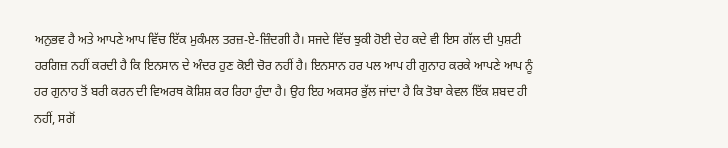ਅਨੁਭਵ ਹੈ ਅਤੇ ਆਪਣੇ ਆਪ ਵਿੱਚ ਇੱਕ ਮੁਕੰਮਲ ਤਰਜ਼-ਏ-ਜ਼ਿੰਦਗੀ ਹੈ। ਸਜਦੇ ਵਿੱਚ ਝੁਕੀ ਹੋਈ ਦੇਹ ਕਦੇ ਵੀ ਇਸ ਗੱਲ ਦੀ ਪੁਸ਼ਟੀ ਹਰਗਿਜ਼ ਨਹੀਂ ਕਰਦੀ ਹੈ ਕਿ ਇਨਸਾਨ ਦੇ ਅੰਦਰ ਹੁਣ ਕੋਈ ਚੋਰ ਨਹੀਂ ਹੈ। ਇਨਸਾਨ ਹਰ ਪਲ ਆਪ ਹੀ ਗੁਨਾਹ ਕਰਕੇ ਆਪਣੇ ਆਪ ਨੂੰ ਹਰ ਗੁਨਾਹ ਤੋਂ ਬਰੀ ਕਰਨ ਦੀ ਵਿਅਰਥ ਕੋਸ਼ਿਸ਼ ਕਰ ਰਿਹਾ ਹੁੰਦਾ ਹੈ। ਉਹ ਇਹ ਅਕਸਰ ਭੁੱਲ ਜਾਂਦਾ ਹੈ ਕਿ ਤੋਬਾ ਕੇਵਲ ਇੱਕ ਸ਼ਬਦ ਹੀ ਨਹੀਂ, ਸਗੋਂ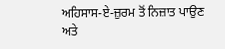ਅਹਿਸਾਸ-ਏ-ਜ਼ੁਰਮ ਤੋਂ ਨਿਜ਼ਾਤ ਪਾਉਣ ਅਤੇ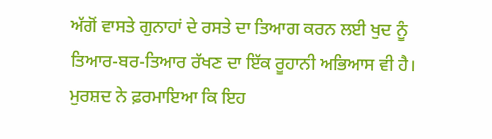ਅੱਗੋਂ ਵਾਸਤੇ ਗੁਨਾਹਾਂ ਦੇ ਰਸਤੇ ਦਾ ਤਿਆਗ ਕਰਨ ਲਈ ਖੁਦ ਨੂੰ ਤਿਆਰ-ਬਰ-ਤਿਆਰ ਰੱਖਣ ਦਾ ਇੱਕ ਰੂਹਾਨੀ ਅਭਿਆਸ ਵੀ ਹੈ। ਮੁਰਸ਼ਦ ਨੇ ਫ਼ਰਮਾਇਆ ਕਿ ਇਹ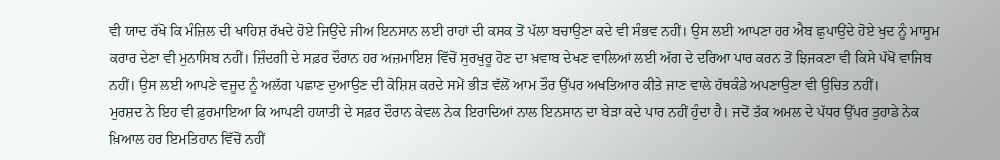ਵੀ ਯਾਦ ਰੱਖੋ ਕਿ ਮੰਜ਼ਿਲ ਦੀ ਖਾਹਿਸ਼ ਰੱਖਦੇ ਹੋਏ ਜਿਉਂਦੇ ਜੀਅ ਇਨਸਾਨ ਲਈ ਰਾਹਾਂ ਦੀ ਕਸਕ ਤੋਂ ਪੱਲਾ ਬਚਾਉਣਾ ਕਦੇ ਵੀ ਸੰਭਵ ਨਹੀਂ। ਉਸ ਲਈ ਆਪਣਾ ਹਰ ਐਬ ਛੁਪਾਉਂਦੇ ਹੋਏ ਖੁਦ ਨੂੰ ਮਾਸੂਮ ਕਰਾਰ ਦੇਣਾ ਵੀ ਮੁਨਾਸਿਬ ਨਹੀਂ। ਜ਼ਿੰਦਗੀ ਦੇ ਸਫ਼ਰ ਦੌਰਾਨ ਹਰ ਅਜ਼ਮਾਇਸ਼ ਵਿੱਚੋਂ ਸੁਰਖੁਰੂ ਹੋਣ ਦਾ ਖ਼ਵਾਬ ਦੇਖਣ ਵਾਲਿਆਂ ਲਈ ਅੱਗ ਦੇ ਦਰਿਆ ਪਾਰ ਕਰਨ ਤੋਂ ਝਿਜਕਣਾ ਵੀ ਕਿਸੇ ਪੱਖੋਂ ਵਾਜਿਬ ਨਹੀਂ। ਉਸ ਲਈ ਆਪਣੇ ਵਜੂਦ ਨੂੰ ਅਲੱਗ ਪਛਾਣ ਦੁਆਉਣ ਦੀ ਕੋਸ਼ਿਸ਼ ਕਰਦੇ ਸਮੇਂ ਭੀੜ ਵੱਲੋਂ ਆਮ ਤੌਰ ਉੱਪਰ ਅਖਤਿਆਰ ਕੀਤੇ ਜਾਣ ਵਾਲੇ ਹੱਥਕੰਡੇ ਅਪਣਾਉਣਾ ਵੀ ਉਚਿਤ ਨਹੀਂ।
ਮੁਰਸ਼ਦ ਨੇ ਇਹ ਵੀ ਫ਼ੁਰਮਾਇਆ ਕਿ ਆਪਣੀ ਹਯਾਤੀ ਦੇ ਸਫ਼ਰ ਦੌਰਾਨ ਕੇਵਲ ਨੇਕ ਇਰਾਦਿਆਂ ਨਾਲ ਇਨਸਾਨ ਦਾ ਬੇੜਾ ਕਦੇ ਪਾਰ ਨਹੀਂ ਹੁੰਦਾ ਹੈ। ਜਦੋਂ ਤੱਕ ਅਮਲ ਦੇ ਪੱਧਰ ਉੱਪਰ ਤੁਹਾਡੇ ਨੇਕ ਖ਼ਿਆਲ ਹਰ ਇਮਤਿਹਾਨ ਵਿੱਚੋਂ ਨਹੀਂ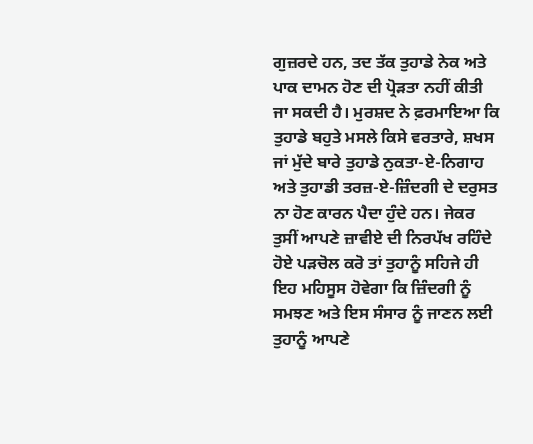ਗੁਜ਼ਰਦੇ ਹਨ, ਤਦ ਤੱਕ ਤੁਹਾਡੇ ਨੇਕ ਅਤੇ ਪਾਕ ਦਾਮਨ ਹੋਣ ਦੀ ਪ੍ਰੋੜਤਾ ਨਹੀਂ ਕੀਤੀ ਜਾ ਸਕਦੀ ਹੈ। ਮੁਰਸ਼ਦ ਨੇ ਫ਼ਰਮਾਇਆ ਕਿ ਤੁਹਾਡੇ ਬਹੁਤੇ ਮਸਲੇ ਕਿਸੇ ਵਰਤਾਰੇ, ਸ਼ਖਸ ਜਾਂ ਮੁੱਦੇ ਬਾਰੇ ਤੁਹਾਡੇ ਨੁਕਤਾ-ਏ-ਨਿਗਾਹ ਅਤੇ ਤੁਹਾਡੀ ਤਰਜ਼-ਏ-ਜ਼ਿੰਦਗੀ ਦੇ ਦਰੁਸਤ ਨਾ ਹੋਣ ਕਾਰਨ ਪੈਦਾ ਹੁੰਦੇ ਹਨ। ਜੇਕਰ ਤੁਸੀਂ ਆਪਣੇ ਜ਼ਾਵੀਏ ਦੀ ਨਿਰਪੱਖ ਰਹਿੰਦੇ ਹੋਏ ਪੜਚੋਲ ਕਰੋ ਤਾਂ ਤੁਹਾਨੂੰ ਸਹਿਜੇ ਹੀ ਇਹ ਮਹਿਸੂਸ ਹੋਵੇਗਾ ਕਿ ਜ਼ਿੰਦਗੀ ਨੂੰ ਸਮਝਣ ਅਤੇ ਇਸ ਸੰਸਾਰ ਨੂੰ ਜਾਣਨ ਲਈ ਤੁਹਾਨੂੰ ਆਪਣੇ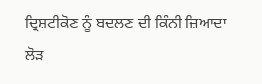ਦ੍ਰਿਸ਼ਟੀਕੋਣ ਨੂੰ ਬਦਲਣ ਦੀ ਕਿੰਨੀ ਜ਼ਿਆਦਾ ਲੋੜ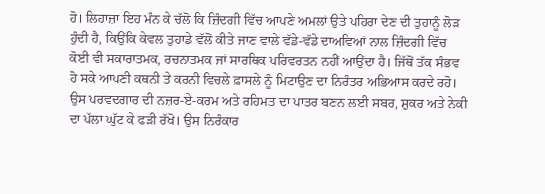ਹੋ। ਲਿਹਾਜ਼ਾ ਇਹ ਮੰਨ ਕੇ ਚੱਲੋ ਕਿ ਜ਼ਿੰਦਗੀ ਵਿੱਚ ਆਪਣੇ ਅਮਲਾਂ ਉਤੇ ਪਹਿਰਾ ਦੇਣ ਦੀ ਤੁਹਾਨੂੰ ਲੋੜ ਹੁੰਦੀ ਹੈ, ਕਿਉਂਕਿ ਕੇਵਲ ਤੁਹਾਡੇ ਵੱਲੋਂ ਕੀਤੇ ਜਾਣ ਵਾਲੇ ਵੱਡੇ-ਵੱਡੇ ਦਾਅਵਿਆਂ ਨਾਲ ਜ਼ਿੰਦਗੀ ਵਿੱਚ ਕੋਈ ਵੀ ਸਕਾਰਾਤਮਕ, ਰਚਨਾਤਮਕ ਜਾਂ ਸਾਰਥਿਕ ਪਰਿਵਰਤਨ ਨਹੀਂ ਆਉਂਦਾ ਹੈ। ਜਿੱਥੋਂ ਤੱਕ ਸੰਭਵ ਹੋ ਸਕੇ ਆਪਣੀ ਕਥਨੀ ਤੇ ਕਰਨੀ ਵਿਚਲੇ ਫ਼ਾਸਲੇ ਨੂੰ ਮਿਟਾਉਣ ਦਾ ਨਿਰੰਤਰ ਅਭਿਆਸ ਕਰਦੇ ਰਹੋ। ਉਸ ਪਰਵਦਗਾਰ ਦੀ ਨਜ਼ਰ-ਏ-ਕਰਮ ਅਤੇ ਰਹਿਮਤ ਦਾ ਪਾਤਰ ਬਣਨ ਲਈ ਸਬਰ, ਸ਼ੁਕਰ ਅਤੇ ਨੇਕੀ ਦਾ ਪੱਲਾ ਘੁੱਟ ਕੇ ਫੜੀ ਰੱਖੋ। ਉਸ ਨਿਰੰਕਾਰ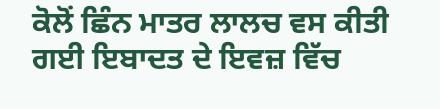ਕੋਲੋਂ ਛਿੰਨ ਮਾਤਰ ਲਾਲਚ ਵਸ ਕੀਤੀ ਗਈ ਇਬਾਦਤ ਦੇ ਇਵਜ਼ ਵਿੱਚ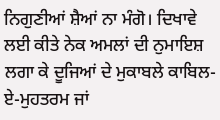ਨਿਗੁਣੀਆਂ ਸ਼ੈਆਂ ਨਾ ਮੰਗੋ। ਦਿਖਾਵੇ ਲਈ ਕੀਤੇ ਨੇਕ ਅਮਲਾਂ ਦੀ ਨੁਮਾਇਸ਼ ਲਗਾ ਕੇ ਦੂਜਿਆਂ ਦੇ ਮੁਕਾਬਲੇ ਕਾਬਿਲ-ਏ-ਮੁਹਤਰਮ ਜਾਂ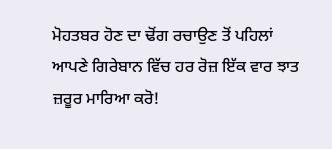ਮੋਹਤਬਰ ਹੋਣ ਦਾ ਢੋਂਗ ਰਚਾਉਣ ਤੋਂ ਪਹਿਲਾਂ ਆਪਣੇ ਗਿਰੇਬਾਨ ਵਿੱਚ ਹਰ ਰੋਜ਼ ਇੱਕ ਵਾਰ ਝਾਤ ਜ਼ਰੂਰ ਮਾਰਿਆ ਕਰੋ!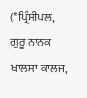(*ਪ੍ਰਿੰਸੀਪਲ, ਗੁਰੂ ਨਾਨਕ ਖਾਲਸਾ ਕਾਲਜ,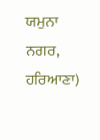ਯਮੁਨਾ ਨਗਰ, ਹਰਿਆਣਾ)